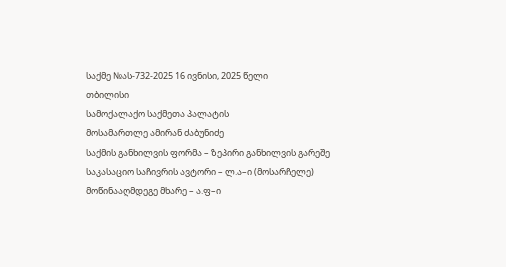საქმე №ას-732-2025 16 ივნისი, 2025 წელი
თბილისი
სამოქალაქო საქმეთა პალატის
მოსამართლე ამირან ძაბუნიძე
საქმის განხილვის ფორმა – ზეპირი განხილვის გარეშე
საკასაციო საჩივრის ავტორი – ლ.ა–ი (მოსარჩელე)
მოწინააღმდეგე მხარე – ა.ფ–ი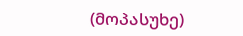(მოპასუხე)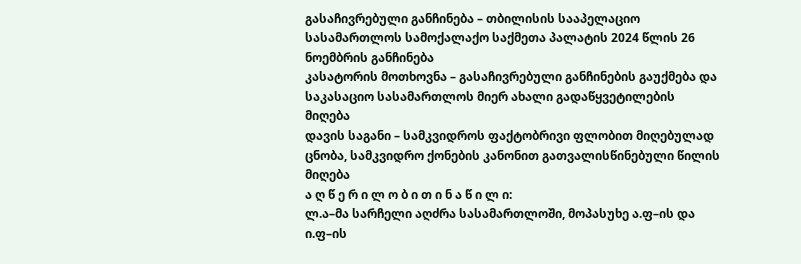გასაჩივრებული განჩინება – თბილისის სააპელაციო სასამართლოს სამოქალაქო საქმეთა პალატის 2024 წლის 26 ნოემბრის განჩინება
კასატორის მოთხოვნა – გასაჩივრებული განჩინების გაუქმება და საკასაციო სასამართლოს მიერ ახალი გადაწყვეტილების მიღება
დავის საგანი – სამკვიდროს ფაქტობრივი ფლობით მიღებულად ცნობა, სამკვიდრო ქონების კანონით გათვალისწინებული წილის მიღება
ა ღ წ ე რ ი ლ ო ბ ი თ ი ნ ა წ ი ლ ი:
ლ.ა–მა სარჩელი აღძრა სასამართლოში, მოპასუხე ა.ფ–ის და ი.ფ–ის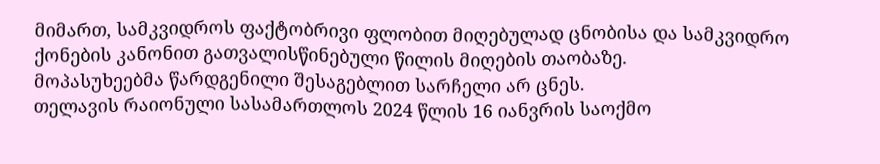მიმართ, სამკვიდროს ფაქტობრივი ფლობით მიღებულად ცნობისა და სამკვიდრო ქონების კანონით გათვალისწინებული წილის მიღების თაობაზე.
მოპასუხეებმა წარდგენილი შესაგებლით სარჩელი არ ცნეს.
თელავის რაიონული სასამართლოს 2024 წლის 16 იანვრის საოქმო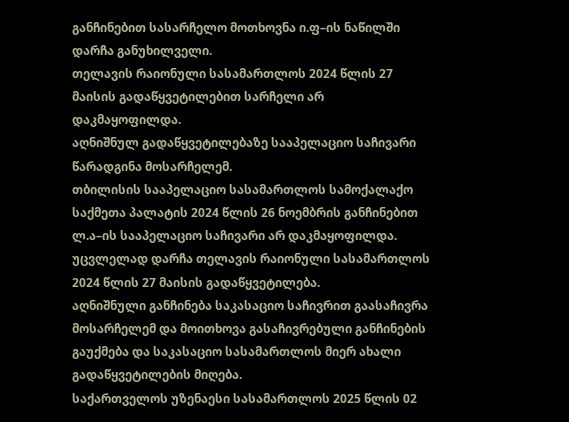განჩინებით სასარჩელო მოთხოვნა ი.ფ–ის ნაწილში დარჩა განუხილველი.
თელავის რაიონული სასამართლოს 2024 წლის 27 მაისის გადაწყვეტილებით სარჩელი არ დაკმაყოფილდა.
აღნიშნულ გადაწყვეტილებაზე სააპელაციო საჩივარი წარადგინა მოსარჩელემ.
თბილისის სააპელაციო სასამართლოს სამოქალაქო საქმეთა პალატის 2024 წლის 26 ნოემბრის განჩინებით ლ.ა–ის სააპელაციო საჩივარი არ დაკმაყოფილდა. უცვლელად დარჩა თელავის რაიონული სასამართლოს 2024 წლის 27 მაისის გადაწყვეტილება.
აღნიშნული განჩინება საკასაციო საჩივრით გაასაჩივრა მოსარჩელემ და მოითხოვა გასაჩივრებული განჩინების გაუქმება და საკასაციო სასამართლოს მიერ ახალი გადაწყვეტილების მიღება.
საქართველოს უზენაესი სასამართლოს 2025 წლის 02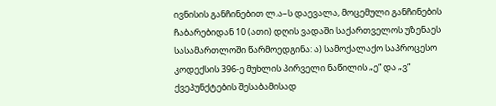ივნისის განჩინებით ლ.ა–ს დაევალა, მოცემული განჩინების ჩაბარებიდან 10 (ათი) დღის ვადაში საქართველოს უზენაეს სასამართლოში წარმოედგინა: ა) სამოქალაქო საპროცესო კოდექსის 396-ე მუხლის პირველი ნაწილის „ე“ და „ვ“ ქვეპუნქტების შესაბამისად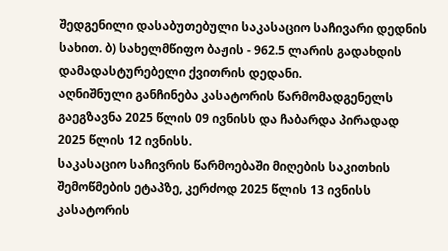შედგენილი დასაბუთებული საკასაციო საჩივარი დედნის სახით. ბ) სახელმწიფო ბაჟის - 962.5 ლარის გადახდის დამადასტურებელი ქვითრის დედანი.
აღნიშნული განჩინება კასატორის წარმომადგენელს გაეგზავნა 2025 წლის 09 ივნისს და ჩაბარდა პირადად 2025 წლის 12 ივნისს.
საკასაციო საჩივრის წარმოებაში მიღების საკითხის შემოწმების ეტაპზე, კერძოდ 2025 წლის 13 ივნისს კასატორის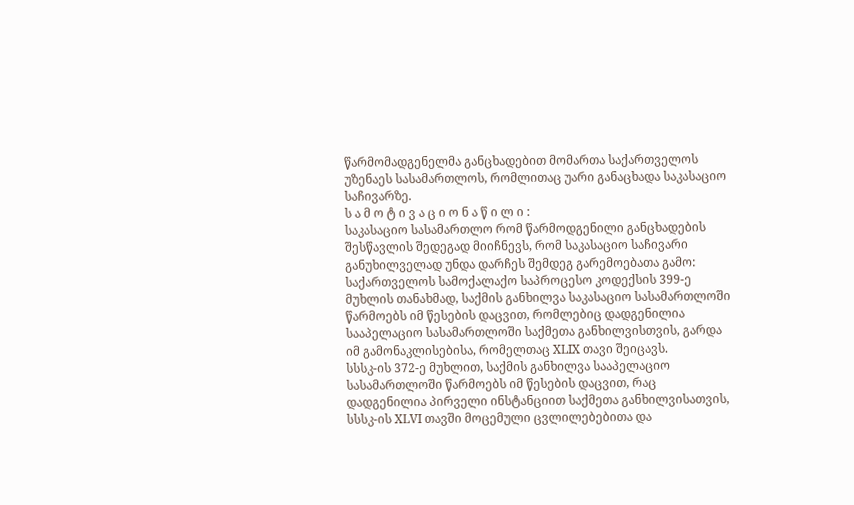წარმომადგენელმა განცხადებით მომართა საქართველოს უზენაეს სასამართლოს, რომლითაც უარი განაცხადა საკასაციო საჩივარზე.
ს ა მ ო ტ ი ვ ა ც ი ო ნ ა წ ი ლ ი :
საკასაციო სასამართლო რომ წარმოდგენილი განცხადების შესწავლის შედეგად მიიჩნევს, რომ საკასაციო საჩივარი განუხილველად უნდა დარჩეს შემდეგ გარემოებათა გამო:
საქართველოს სამოქალაქო საპროცესო კოდექსის 399-ე მუხლის თანახმად, საქმის განხილვა საკასაციო სასამართლოში წარმოებს იმ წესების დაცვით, რომლებიც დადგენილია სააპელაციო სასამართლოში საქმეთა განხილვისთვის, გარდა იმ გამონაკლისებისა, რომელთაც XLIX თავი შეიცავს.
სსსკ-ის 372-ე მუხლით, საქმის განხილვა სააპელაციო სასამართლოში წარმოებს იმ წესების დაცვით, რაც დადგენილია პირველი ინსტანციით საქმეთა განხილვისათვის, სსსკ-ის XLVI თავში მოცემული ცვლილებებითა და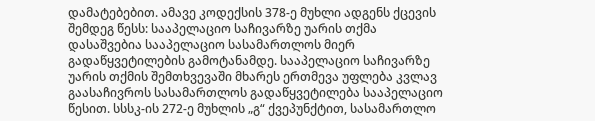დამატებებით. ამავე კოდექსის 378-ე მუხლი ადგენს ქცევის შემდეგ წესს: სააპელაციო საჩივარზე უარის თქმა დასაშვებია სააპელაციო სასამართლოს მიერ გადაწყვეტილების გამოტანამდე. სააპელაციო საჩივარზე უარის თქმის შემთხვევაში მხარეს ერთმევა უფლება კვლავ გაასაჩივროს სასამართლოს გადაწყვეტილება სააპელაციო წესით. სსსკ-ის 272-ე მუხლის „გ“ ქვეპუნქტით, სასამართლო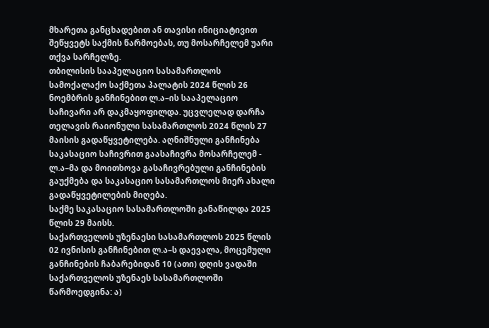მხარეთა განცხადებით ან თავისი ინიციატივით შეწყვეტს საქმის წარმოებას, თუ მოსარჩელემ უარი თქვა სარჩელზე.
თბილისის სააპელაციო სასამართლოს სამოქალაქო საქმეთა პალატის 2024 წლის 26 ნოემბრის განჩინებით ლ.ა–ის სააპელაციო საჩივარი არ დაკმაყოფილდა. უცვლელად დარჩა თელავის რაიონული სასამართლოს 2024 წლის 27 მაისის გადაწყვეტილება. აღნიშნული განჩინება საკასაციო საჩივრით გაასაჩივრა მოსარჩელემ - ლ.ა–მა და მოითხოვა გასაჩივრებული განჩინების გაუქმება და საკასაციო სასამართლოს მიერ ახალი გადაწყვეტილების მიღება.
საქმე საკასაციო სასამართლოში განაწილდა 2025 წლის 29 მაისს.
საქართველოს უზენაესი სასამართლოს 2025 წლის 02 ივნისის განჩინებით ლ.ა–ს დაევალა, მოცემული განჩინების ჩაბარებიდან 10 (ათი) დღის ვადაში საქართველოს უზენაეს სასამართლოში წარმოედგინა: ა)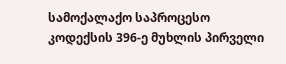სამოქალაქო საპროცესო კოდექსის 396-ე მუხლის პირველი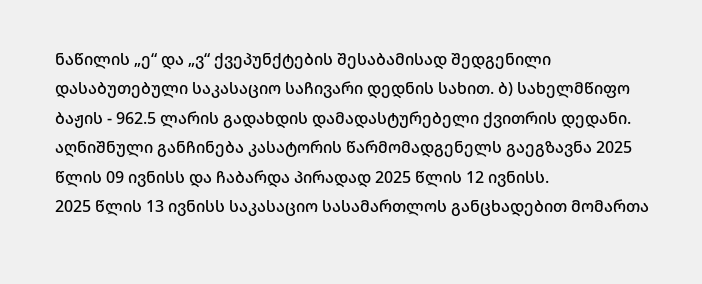ნაწილის „ე“ და „ვ“ ქვეპუნქტების შესაბამისად შედგენილი დასაბუთებული საკასაციო საჩივარი დედნის სახით. ბ) სახელმწიფო ბაჟის - 962.5 ლარის გადახდის დამადასტურებელი ქვითრის დედანი.
აღნიშნული განჩინება კასატორის წარმომადგენელს გაეგზავნა 2025 წლის 09 ივნისს და ჩაბარდა პირადად 2025 წლის 12 ივნისს.
2025 წლის 13 ივნისს საკასაციო სასამართლოს განცხადებით მომართა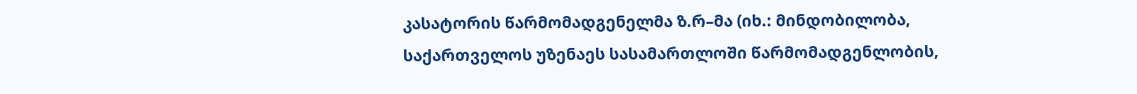კასატორის წარმომადგენელმა ზ.რ–მა (იხ.: მინდობილობა, საქართველოს უზენაეს სასამართლოში წარმომადგენლობის,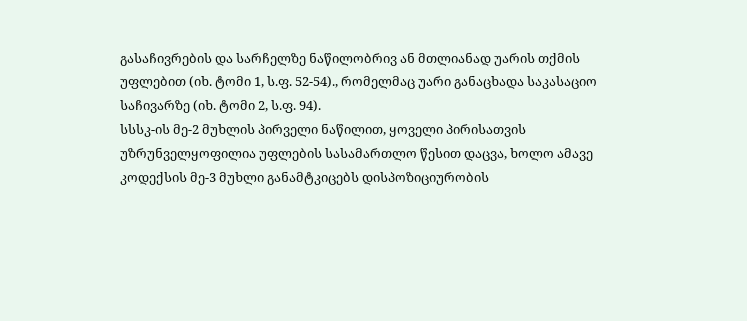გასაჩივრების და სარჩელზე ნაწილობრივ ან მთლიანად უარის თქმის უფლებით (იხ. ტომი 1, ს.ფ. 52-54)., რომელმაც უარი განაცხადა საკასაციო საჩივარზე (იხ. ტომი 2, ს.ფ. 94).
სსსკ-ის მე-2 მუხლის პირველი ნაწილით, ყოველი პირისათვის უზრუნველყოფილია უფლების სასამართლო წესით დაცვა, ხოლო ამავე კოდექსის მე-3 მუხლი განამტკიცებს დისპოზიციურობის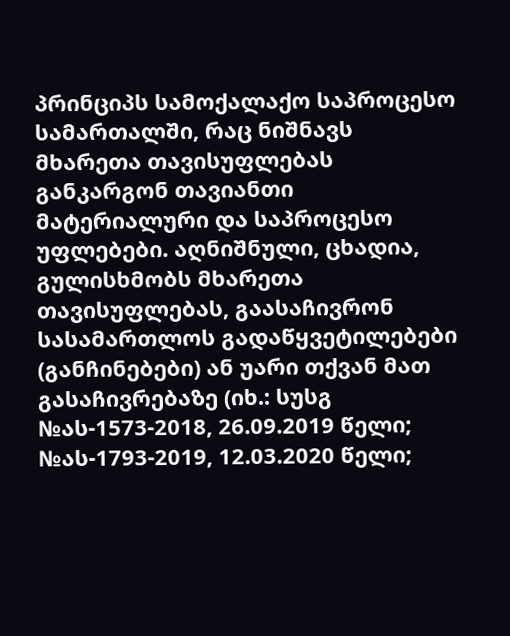პრინციპს სამოქალაქო საპროცესო სამართალში, რაც ნიშნავს მხარეთა თავისუფლებას განკარგონ თავიანთი მატერიალური და საპროცესო უფლებები. აღნიშნული, ცხადია, გულისხმობს მხარეთა თავისუფლებას, გაასაჩივრონ სასამართლოს გადაწყვეტილებები (განჩინებები) ან უარი თქვან მათ გასაჩივრებაზე (იხ.: სუსგ №ას-1573-2018, 26.09.2019 წელი; №ას-1793-2019, 12.03.2020 წელი;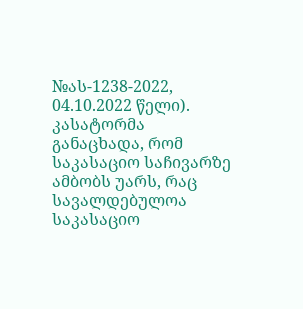№ას-1238-2022, 04.10.2022 წელი).
კასატორმა განაცხადა, რომ საკასაციო საჩივარზე ამბობს უარს, რაც სავალდებულოა საკასაციო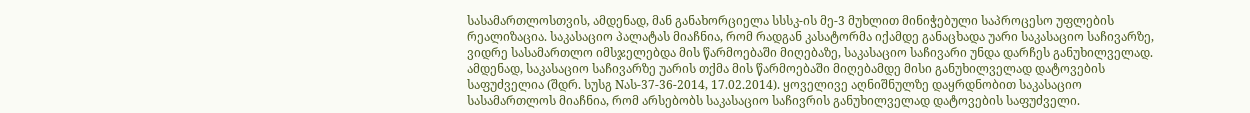სასამართლოსთვის, ამდენად, მან განახორციელა სსსკ-ის მე-3 მუხლით მინიჭებული საპროცესო უფლების რეალიზაცია. საკასაციო პალატას მიაჩნია, რომ რადგან კასატორმა იქამდე განაცხადა უარი საკასაციო საჩივარზე, ვიდრე სასამართლო იმსჯელებდა მის წარმოებაში მიღებაზე, საკასაციო საჩივარი უნდა დარჩეს განუხილველად. ამდენად, საკასაციო საჩივარზე უარის თქმა მის წარმოებაში მიღებამდე მისი განუხილველად დატოვების საფუძველია (შდრ. სუსგ Nას-37-36-2014, 17.02.2014). ყოველივე აღნიშნულზე დაყრდნობით საკასაციო სასამართლოს მიაჩნია, რომ არსებობს საკასაციო საჩივრის განუხილველად დატოვების საფუძველი.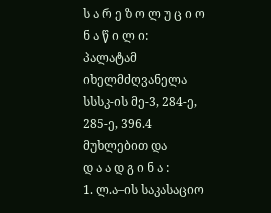ს ა რ ე ზ ო ლ უ ც ი ო ნ ა წ ი ლ ი:
პალატამ იხელმძღვანელა სსსკ-ის მე-3, 284-ე, 285-ე, 396.4 მუხლებით და
დ ა ა დ გ ი ნ ა :
1. ლ.ა–ის საკასაციო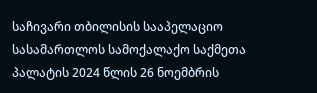საჩივარი თბილისის სააპელაციო სასამართლოს სამოქალაქო საქმეთა პალატის 2024 წლის 26 ნოემბრის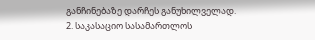განჩინებაზე დარჩეს განუხილველად.
2. საკასაციო სასამართლოს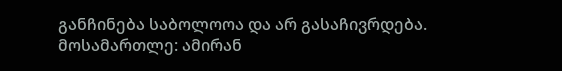განჩინება საბოლოოა და არ გასაჩივრდება.
მოსამართლე: ამირან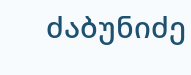ძაბუნიძე